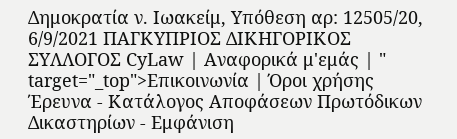Δημοκρατία ν. Ιωακείμ, Υπόθεση αρ: 12505/20, 6/9/2021 ΠΑΓΚΥΠΡΙΟΣ ΔΙΚΗΓΟΡΙΚΟΣ ΣΥΛΛΟΓΟΣ CyLaw | Αναφορικά μ'εμάς | " target="_top">Επικοινωνία | Όροι χρήσης Έρευνα - Κατάλογος Αποφάσεων Πρωτόδικων Δικαστηρίων - Εμφάνιση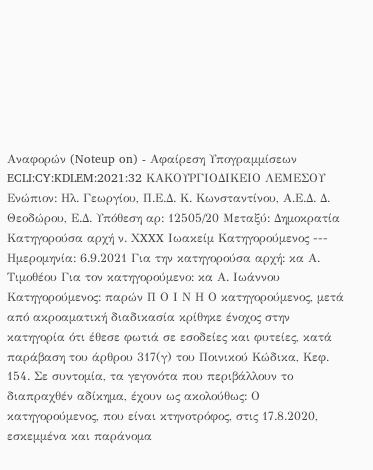Αναφορών (Noteup on) - Αφαίρεση Υπογραμμίσεων ECLI:CY:KDLEM:2021:32 ΚΑΚΟΥΡΓΙΟΔΙΚΕΙΟ ΛΕΜΕΣΟΥ Ενώπιον: Ηλ. Γεωργίου, Π.Ε.Δ. Κ. Κωνσταντίνου, Α.Ε.Δ. Δ. Θεοδώρου, Ε.Δ. Υπόθεση αρ: 12505/20 Μεταξύ: Δημοκρατία Κατηγορούσα αρχή ν. ΧXXX Ιωακείμ Κατηγορούμενος --- Ημερομηνία: 6.9.2021 Για την κατηγορούσα αρχή: κα Α. Τιμοθέου Για τον κατηγορούμενο: κα Α. Ιωάννου Κατηγορούμενος: παρών Π Ο Ι Ν Η Ο κατηγορούμενος, μετά από ακροαματική διαδικασία κρίθηκε ένοχος στην κατηγορία ότι έθεσε φωτιά σε εσοδείες και φυτείες, κατά παράβαση του άρθρου 317(γ) του Ποινικού Κώδικα, Κεφ. 154. Σε συντομία, τα γεγονότα που περιβάλλουν το διαπραχθέν αδίκημα, έχουν ως ακολούθως: Ο κατηγορούμενος, που είναι κτηνοτρόφος, στις 17.8.2020, εσκεμμένα και παράνομα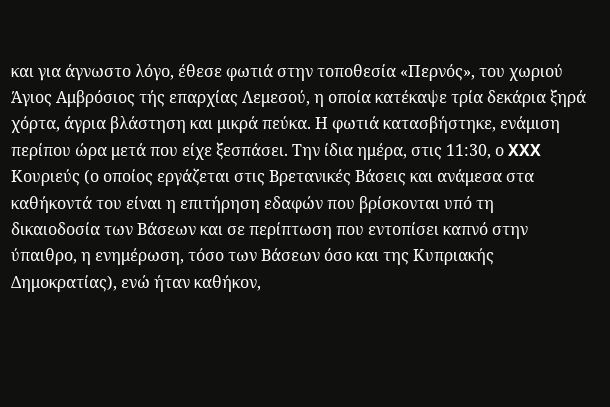και για άγνωστο λόγο, έθεσε φωτιά στην τοποθεσία «Περνός», του χωριού Άγιος Αμβρόσιος τής επαρχίας Λεμεσού, η οποία κατέκαψε τρία δεκάρια ξηρά χόρτα, άγρια βλάστηση και μικρά πεύκα. Η φωτιά κατασβήστηκε, ενάμιση περίπου ώρα μετά που είχε ξεσπάσει. Την ίδια ημέρα, στις 11:30, ο XXX Κουριεύς (ο οποίος εργάζεται στις Βρετανικές Βάσεις και ανάμεσα στα καθήκοντά του είναι η επιτήρηση εδαφών που βρίσκονται υπό τη δικαιοδοσία των Βάσεων και σε περίπτωση που εντοπίσει καπνό στην ύπαιθρο, η ενημέρωση, τόσο των Βάσεων όσο και της Κυπριακής Δημοκρατίας), ενώ ήταν καθήκον,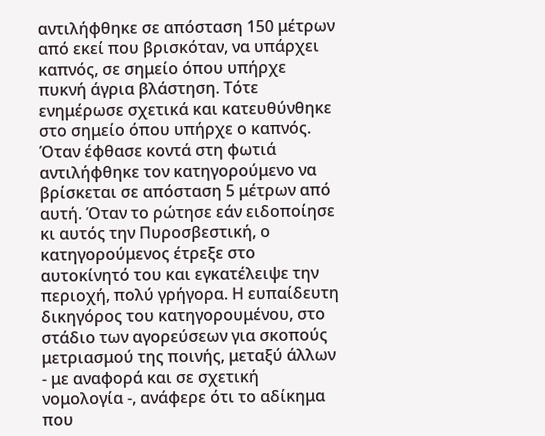αντιλήφθηκε σε απόσταση 150 μέτρων από εκεί που βρισκόταν, να υπάρχει καπνός, σε σημείο όπου υπήρχε πυκνή άγρια βλάστηση. Τότε ενημέρωσε σχετικά και κατευθύνθηκε στο σημείο όπου υπήρχε ο καπνός. Όταν έφθασε κοντά στη φωτιά αντιλήφθηκε τον κατηγορούμενο να βρίσκεται σε απόσταση 5 μέτρων από αυτή. Όταν το ρώτησε εάν ειδοποίησε κι αυτός την Πυροσβεστική, ο κατηγορούμενος έτρεξε στο αυτοκίνητό του και εγκατέλειψε την περιοχή, πολύ γρήγορα. Η ευπαίδευτη δικηγόρος του κατηγορουμένου, στο στάδιο των αγορεύσεων για σκοπούς μετριασμού της ποινής, μεταξύ άλλων - με αναφορά και σε σχετική νομολογία -, ανάφερε ότι το αδίκημα που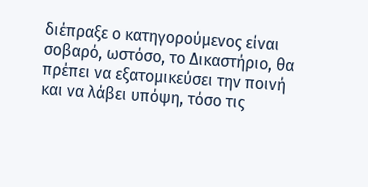διέπραξε ο κατηγορούμενος είναι σοβαρό, ωστόσο, το Δικαστήριο, θα πρέπει να εξατομικεύσει την ποινή και να λάβει υπόψη, τόσο τις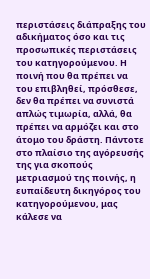περιστάσεις διάπραξης του αδικήματος όσο και τις προσωπικές περιστάσεις του κατηγορούμενου. Η ποινή που θα πρέπει να του επιβληθεί, πρόσθεσε, δεν θα πρέπει να συνιστά απλώς τιμωρία, αλλά, θα πρέπει να αρμόζει και στο άτομο του δράστη. Πάντοτε στο πλαίσιο της αγόρευσής της για σκοπούς μετριασμού της ποινής, η ευπαίδευτη δικηγόρος του κατηγορούμενου, μας κάλεσε να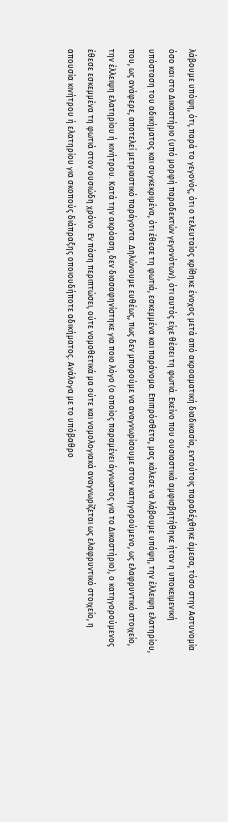λάβουμε υπόψη, ότι, παρά το γεγονός, ότι ο τελευταίος κρίθηκε ένοχος μετά από ακροαματική διαδικασία, εντούτοις παραδέχθηκε άμεσα, τόσο στην Αστυνομία όσο και στο Δικαστήριο (υπό μορφή παραδεκτών γεγονότων), ότι αυτός είχε θέσει τη φωτιά. Εκείνο που ουσιαστικά αμφισβητήθηκε ήταν η υποκειμενική υπόσταση του αδικήματος και συγκεκριμένα, ότι έθεσε τη φωτιά, εσκεμμένα και παράνομα. Επιπρόσθετα, μας κάλεσε να λάβουμε υπόψη, την έλλειψη ελατηρίου, που, ως ανάφερε, αποτελεί μετριαστικό παράγοντα. Δηλώνουμε ευθέως, πως δεν μπορούμε να αναγνωρίσουμε στον κατηγορούμενο, ως ελαφρυντικό στοιχείο, την έλλειψη ελατηρίου ή κινήτρου. Κατά την ακρόαση, δεν διασαφηνίστηκε για ποιο λόγο (ο οποίος παραμένει άγνωστος για το Δικαστήριο), ο κατηγορούμενος έθεσε εσκεμμένα τη φωτιά στον ουσιώδη χρόνο. Εν πάση περιπτώσει, ούτε νομοθετικά μα ούτε και νομολογιακά αναγνωρίζεται ως ελαφρυντικό στοιχείο, η απουσία κινήτρου ή ελατηρίου για σκοπούς διάπραξης οποιουδήποτε αδικήματος. Ανάλογα με το υπόβαθρο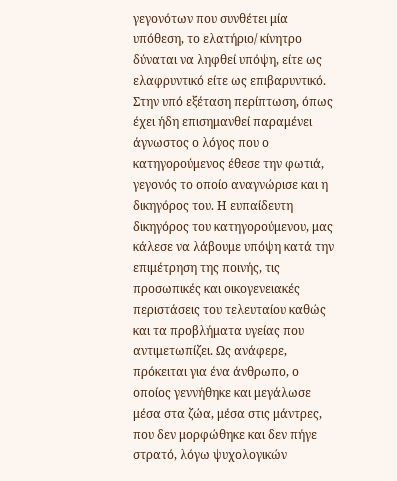γεγονότων που συνθέτει μία υπόθεση, το ελατήριο/ κίνητρο δύναται να ληφθεί υπόψη, είτε ως ελαφρυντικό είτε ως επιβαρυντικό. Στην υπό εξέταση περίπτωση, όπως έχει ήδη επισημανθεί παραμένει άγνωστος ο λόγος που ο κατηγορούμενος έθεσε την φωτιά, γεγονός το οποίο αναγνώρισε και η δικηγόρος του. Η ευπαίδευτη δικηγόρος του κατηγορούμενου, μας κάλεσε να λάβουμε υπόψη κατά την επιμέτρηση της ποινής, τις προσωπικές και οικογενειακές περιστάσεις του τελευταίου καθώς και τα προβλήματα υγείας που αντιμετωπίζει. Ως ανάφερε, πρόκειται για ένα άνθρωπο, ο οποίος γεννήθηκε και μεγάλωσε μέσα στα ζώα, μέσα στις μάντρες, που δεν μορφώθηκε και δεν πήγε στρατό, λόγω ψυχολογικών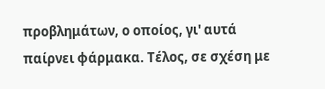προβλημάτων, ο οποίος, γι' αυτά παίρνει φάρμακα. Τέλος, σε σχέση με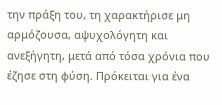την πράξη του, τη χαρακτήρισε μη αρμόζουσα, αψυχολόγητη και ανεξήγητη, μετά από τόσα χρόνια που έζησε στη φύση. Πρόκειται για ένα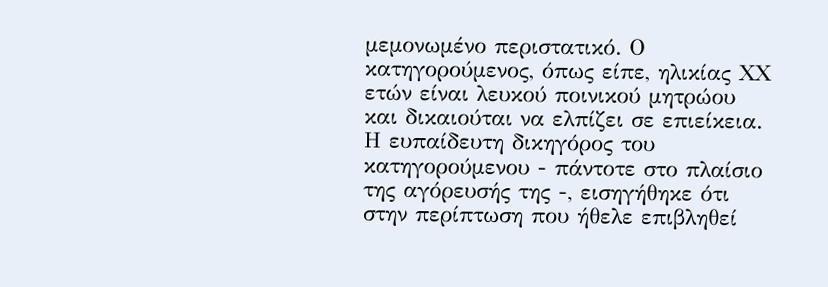μεμονωμένο περιστατικό. Ο κατηγορούμενος, όπως είπε, ηλικίας ΧΧ ετών είναι λευκού ποινικού μητρώου και δικαιούται να ελπίζει σε επιείκεια. Η ευπαίδευτη δικηγόρος του κατηγορούμενου - πάντοτε στο πλαίσιο της αγόρευσής της -, εισηγήθηκε ότι στην περίπτωση που ήθελε επιβληθεί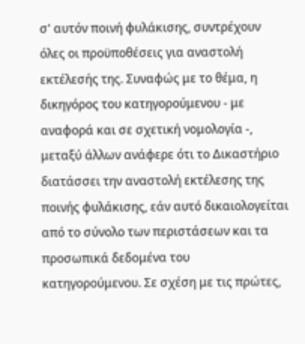σ' αυτόν ποινή φυλάκισης, συντρέχουν όλες οι προϋποθέσεις για αναστολή εκτέλεσής της. Συναφώς με το θέμα, η δικηγόρος του κατηγορούμενου - με αναφορά και σε σχετική νομολογία -, μεταξύ άλλων ανάφερε ότι το Δικαστήριο διατάσσει την αναστολή εκτέλεσης της ποινής φυλάκισης, εάν αυτό δικαιολογείται από το σύνολο των περιστάσεων και τα προσωπικά δεδομένα του κατηγορούμενου. Σε σχέση με τις πρώτες,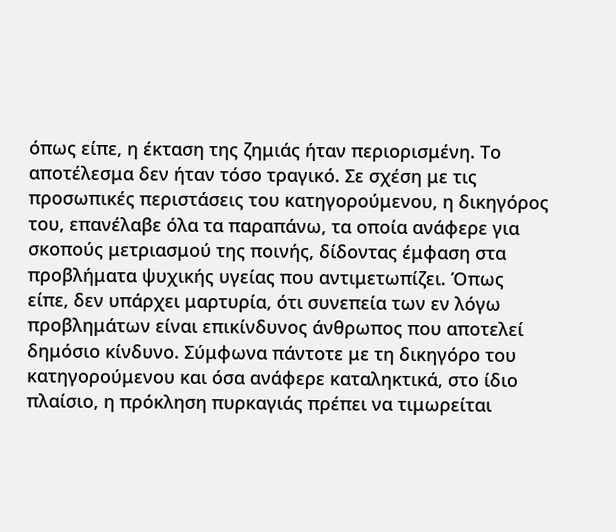όπως είπε, η έκταση της ζημιάς ήταν περιορισμένη. Το αποτέλεσμα δεν ήταν τόσο τραγικό. Σε σχέση με τις προσωπικές περιστάσεις του κατηγορούμενου, η δικηγόρος του, επανέλαβε όλα τα παραπάνω, τα οποία ανάφερε για σκοπούς μετριασμού της ποινής, δίδοντας έμφαση στα προβλήματα ψυχικής υγείας που αντιμετωπίζει. Όπως είπε, δεν υπάρχει μαρτυρία, ότι συνεπεία των εν λόγω προβλημάτων είναι επικίνδυνος άνθρωπος που αποτελεί δημόσιο κίνδυνο. Σύμφωνα πάντοτε με τη δικηγόρο του κατηγορούμενου και όσα ανάφερε καταληκτικά, στο ίδιο πλαίσιο, η πρόκληση πυρκαγιάς πρέπει να τιμωρείται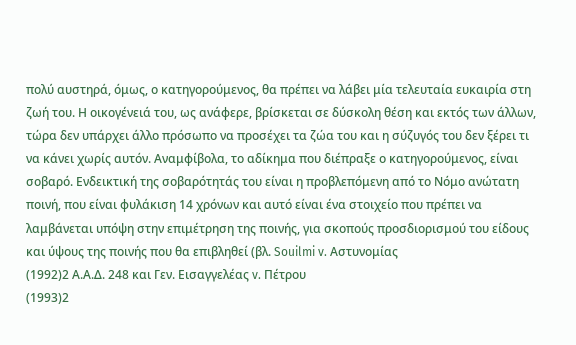πολύ αυστηρά, όμως, ο κατηγορούμενος, θα πρέπει να λάβει μία τελευταία ευκαιρία στη ζωή του. Η οικογένειά του, ως ανάφερε, βρίσκεται σε δύσκολη θέση και εκτός των άλλων, τώρα δεν υπάρχει άλλο πρόσωπο να προσέχει τα ζώα του και η σύζυγός του δεν ξέρει τι να κάνει χωρίς αυτόν. Αναμφίβολα, το αδίκημα που διέπραξε ο κατηγορούμενος, είναι σοβαρό. Ενδεικτική της σοβαρότητάς του είναι η προβλεπόμενη από το Νόμο ανώτατη ποινή, που είναι φυλάκιση 14 χρόνων και αυτό είναι ένα στοιχείο που πρέπει να λαμβάνεται υπόψη στην επιμέτρηση της ποινής, για σκοπούς προσδιορισμού του είδους και ύψους της ποινής που θα επιβληθεί (βλ. Souilmi v. Αστυνομίας
(1992)2 Α.Α.Δ. 248 και Γεν. Εισαγγελέας v. Πέτρου
(1993)2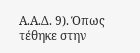Α.Α.Δ. 9). Όπως τέθηκε στην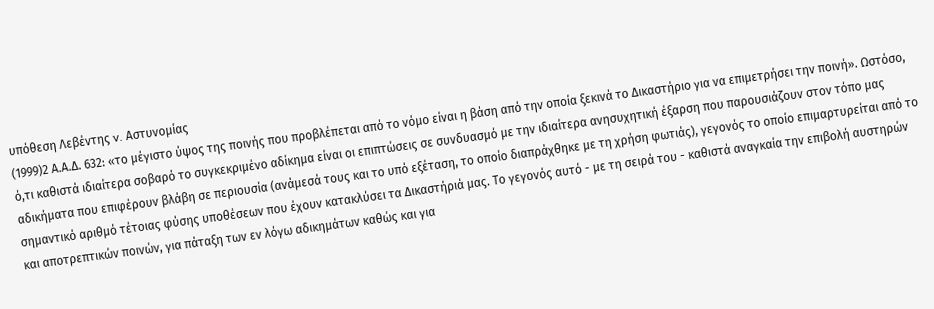υπόθεση Λεβέντης v. Αστυνομίας
(1999)2 Α.Α.Δ. 632: «το μέγιστο ύψος της ποινής που προβλέπεται από το νόμο είναι η βάση από την οποία ξεκινά το Δικαστήριο για να επιμετρήσει την ποινή». Ωστόσο, ό,τι καθιστά ιδιαίτερα σοβαρό το συγκεκριμένο αδίκημα είναι οι επιπτώσεις σε συνδυασμό με την ιδιαίτερα ανησυχητική έξαρση που παρουσιάζουν στον τόπο μας αδικήματα που επιφέρουν βλάβη σε περιουσία (ανάμεσά τους και το υπό εξέταση, το οποίο διαπράχθηκε με τη χρήση φωτιάς), γεγονός το οποίο επιμαρτυρείται από το σημαντικό αριθμό τέτοιας φύσης υποθέσεων που έχουν κατακλύσει τα Δικαστήριά μας. Το γεγονός αυτό - με τη σειρά του - καθιστά αναγκαία την επιβολή αυστηρών και αποτρεπτικών ποινών, για πάταξη των εν λόγω αδικημάτων καθώς και για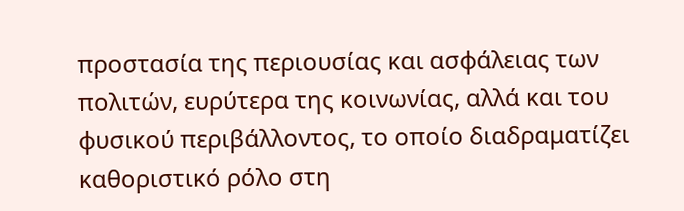προστασία της περιουσίας και ασφάλειας των πολιτών, ευρύτερα της κοινωνίας, αλλά και του φυσικού περιβάλλοντος, το οποίο διαδραματίζει καθοριστικό ρόλο στη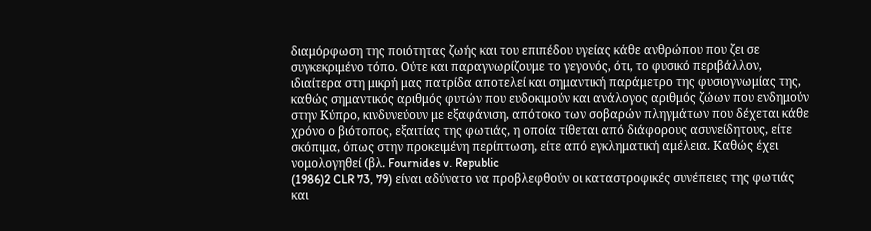διαμόρφωση της ποιότητας ζωής και του επιπέδου υγείας κάθε ανθρώπου που ζει σε συγκεκριμένο τόπο. Ούτε και παραγνωρίζουμε το γεγονός, ότι, το φυσικό περιβάλλον, ιδιαίτερα στη μικρή μας πατρίδα αποτελεί και σημαντική παράμετρο της φυσιογνωμίας της, καθώς σημαντικός αριθμός φυτών που ευδοκιμούν και ανάλογος αριθμός ζώων που ενδημούν στην Κύπρο, κινδυνεύουν με εξαφάνιση, απότοκο των σοβαρών πληγμάτων που δέχεται κάθε χρόνο ο βιότοπος, εξαιτίας της φωτιάς, η οποία τίθεται από διάφορους ασυνείδητους, είτε σκόπιμα, όπως στην προκειμένη περίπτωση, είτε από εγκληματική αμέλεια. Καθώς έχει νομολογηθεί (βλ. Fournides v. Republic
(1986)2 CLR 73, 79) είναι αδύνατο να προβλεφθούν οι καταστροφικές συνέπειες της φωτιάς και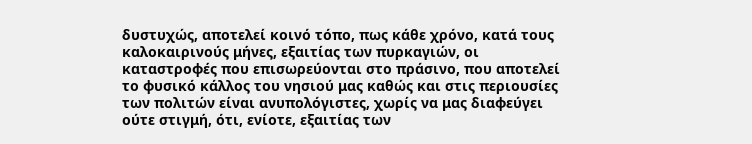δυστυχώς, αποτελεί κοινό τόπο, πως κάθε χρόνο, κατά τους καλοκαιρινούς μήνες, εξαιτίας των πυρκαγιών, οι καταστροφές που επισωρεύονται στο πράσινο, που αποτελεί το φυσικό κάλλος του νησιού μας καθώς και στις περιουσίες των πολιτών είναι ανυπολόγιστες, χωρίς να μας διαφεύγει ούτε στιγμή, ότι, ενίοτε, εξαιτίας των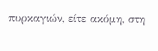πυρκαγιών, είτε ακόμη, στη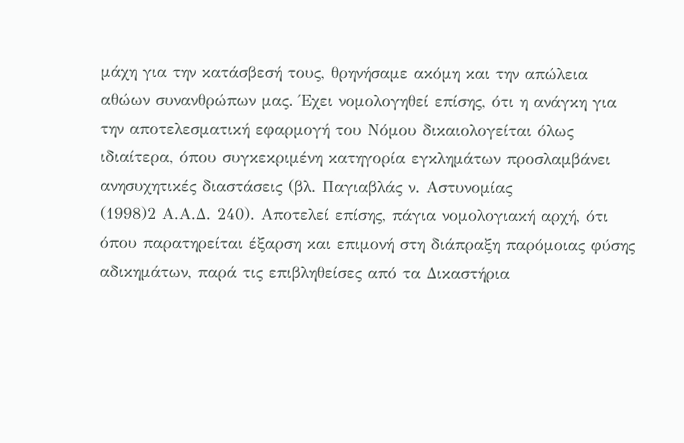μάχη για την κατάσβεσή τους, θρηνήσαμε ακόμη και την απώλεια αθώων συνανθρώπων μας. Έχει νομολογηθεί επίσης, ότι η ανάγκη για την αποτελεσματική εφαρμογή του Νόμου δικαιολογείται όλως ιδιαίτερα, όπου συγκεκριμένη κατηγορία εγκλημάτων προσλαμβάνει ανησυχητικές διαστάσεις (βλ. Παγιαβλάς ν. Αστυνομίας
(1998)2 Α.Α.Δ. 240). Αποτελεί επίσης, πάγια νομολογιακή αρχή, ότι όπου παρατηρείται έξαρση και επιμονή στη διάπραξη παρόμοιας φύσης αδικημάτων, παρά τις επιβληθείσες από τα Δικαστήρια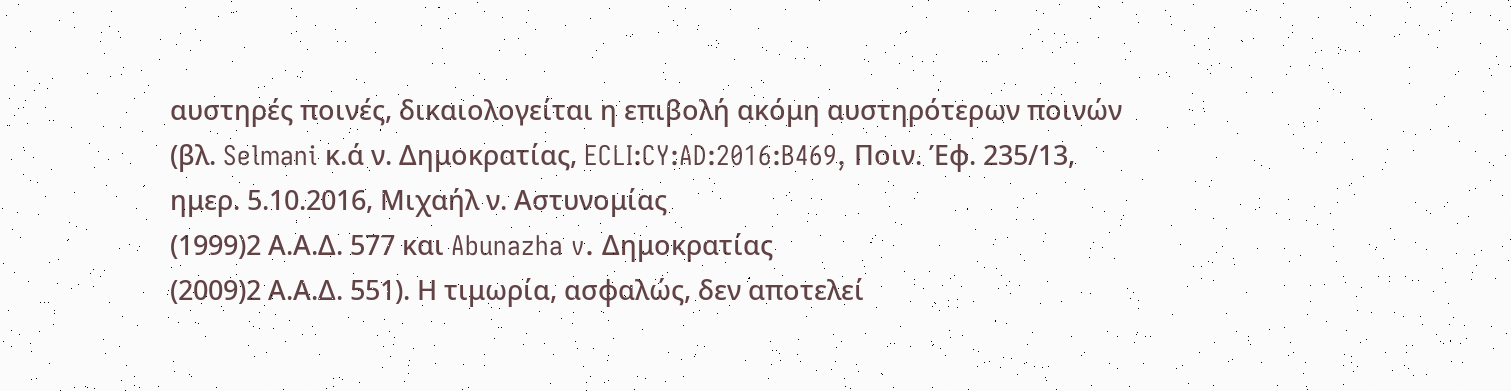αυστηρές ποινές, δικαιολογείται η επιβολή ακόμη αυστηρότερων ποινών (βλ. Selmani κ.ά ν. Δημοκρατίας, ECLI:CY:AD:2016:B469, Ποιν. Έφ. 235/13, ημερ. 5.10.2016, Μιχαήλ ν. Αστυνομίας
(1999)2 Α.Α.Δ. 577 και Abunazha v. Δημοκρατίας
(2009)2 Α.Α.Δ. 551). Η τιμωρία, ασφαλώς, δεν αποτελεί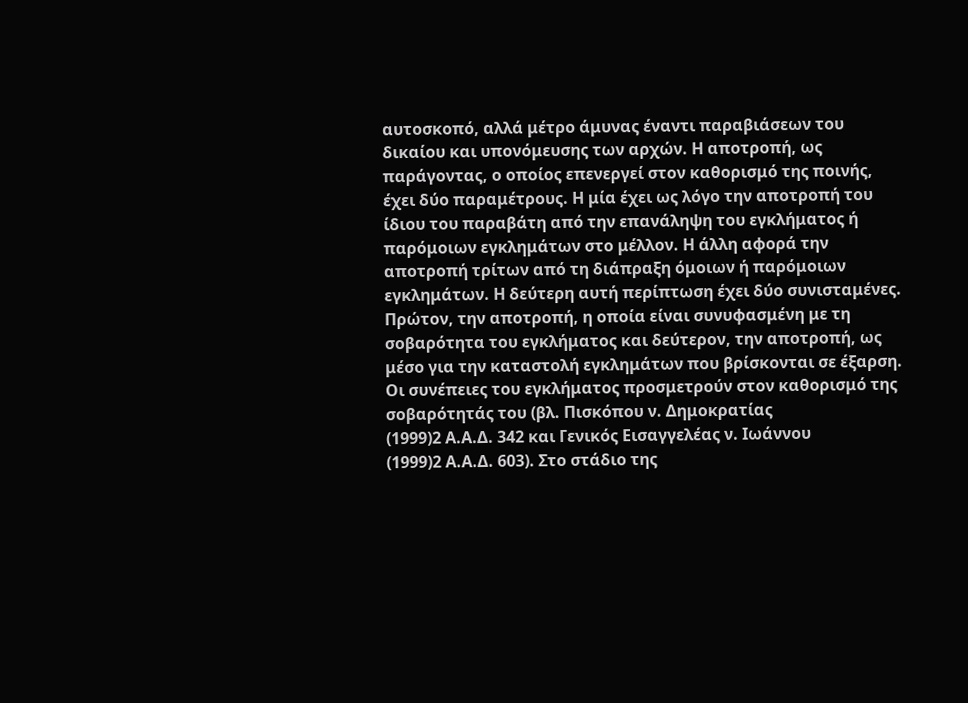αυτοσκοπό, αλλά μέτρο άμυνας έναντι παραβιάσεων του δικαίου και υπονόμευσης των αρχών. Η αποτροπή, ως παράγοντας, ο οποίος επενεργεί στον καθορισμό της ποινής, έχει δύο παραμέτρους. Η μία έχει ως λόγο την αποτροπή του ίδιου του παραβάτη από την επανάληψη του εγκλήματος ή παρόμοιων εγκλημάτων στο μέλλον. Η άλλη αφορά την αποτροπή τρίτων από τη διάπραξη όμοιων ή παρόμοιων εγκλημάτων. Η δεύτερη αυτή περίπτωση έχει δύο συνισταμένες. Πρώτον, την αποτροπή, η οποία είναι συνυφασμένη με τη σοβαρότητα του εγκλήματος και δεύτερον, την αποτροπή, ως μέσο για την καταστολή εγκλημάτων που βρίσκονται σε έξαρση. Οι συνέπειες του εγκλήματος προσμετρούν στον καθορισμό της σοβαρότητάς του (βλ. Πισκόπου ν. Δημοκρατίας
(1999)2 Α.Α.Δ. 342 και Γενικός Εισαγγελέας ν. Ιωάννου
(1999)2 Α.Α.Δ. 603). Στο στάδιο της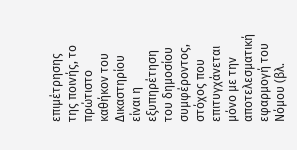επιμέτρησης της ποινής, το πρώτιστο καθήκον του Δικαστηρίου είναι η εξυπηρέτηση του δημοσίου συμφέροντος, στόχος που επιτυγχάνεται μόνο με την αποτελεσματική εφαρμογή του Νόμου (βλ.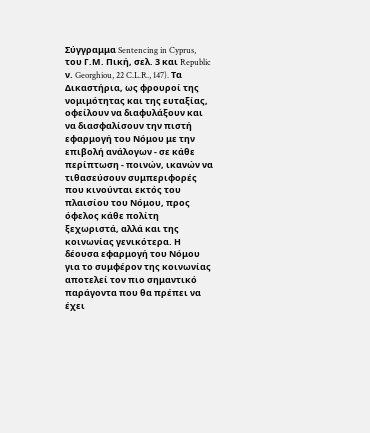Σύγγραμμα Sentencing in Cyprus, του Γ.Μ. Πική, σελ. 3 και Republic ν. Georghiou, 22 C.L.R., 147). Τα Δικαστήρια, ως φρουροί της νομιμότητας και της ευταξίας, οφείλουν να διαφυλάξουν και να διασφαλίσουν την πιστή εφαρμογή του Νόμου με την επιβολή ανάλογων - σε κάθε περίπτωση - ποινών, ικανών να τιθασεύσουν συμπεριφορές που κινούνται εκτός του πλαισίου του Νόμου, προς όφελος κάθε πολίτη ξεχωριστά, αλλά και της κοινωνίας γενικότερα. Η δέουσα εφαρμογή του Νόμου για το συμφέρον της κοινωνίας αποτελεί τον πιο σημαντικό παράγοντα που θα πρέπει να έχει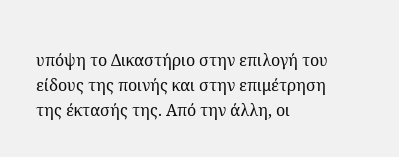υπόψη το Δικαστήριο στην επιλογή του είδους της ποινής και στην επιμέτρηση της έκτασής της. Από την άλλη, οι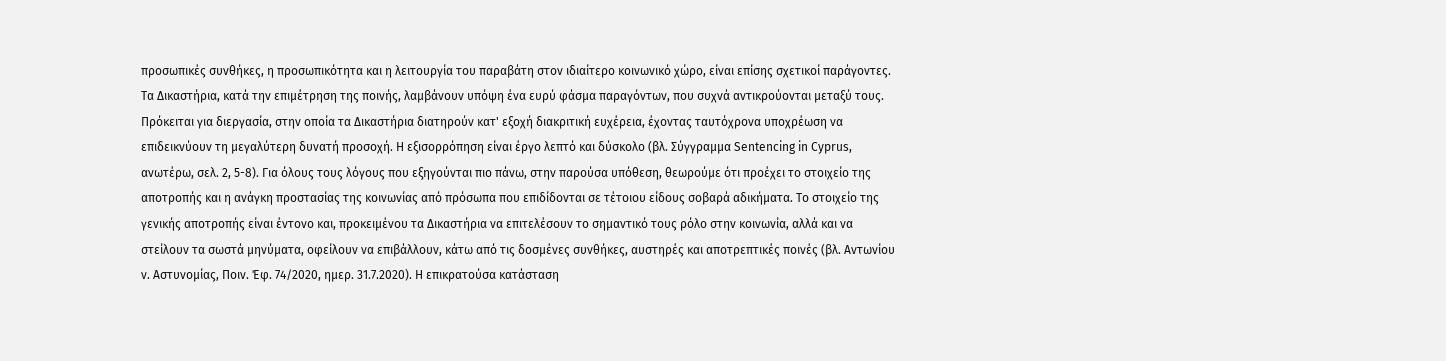προσωπικές συνθήκες, η προσωπικότητα και η λειτουργία του παραβάτη στον ιδιαίτερο κοινωνικό χώρο, είναι επίσης σχετικοί παράγοντες. Τα Δικαστήρια, κατά την επιμέτρηση της ποινής, λαμβάνουν υπόψη ένα ευρύ φάσμα παραγόντων, που συχνά αντικρούονται μεταξύ τους. Πρόκειται για διεργασία, στην οποία τα Δικαστήρια διατηρούν κατ' εξοχή διακριτική ευχέρεια, έχοντας ταυτόχρονα υποχρέωση να επιδεικνύουν τη μεγαλύτερη δυνατή προσοχή. Η εξισορρόπηση είναι έργο λεπτό και δύσκολο (βλ. Σύγγραμμα Sentencing in Cyprus, ανωτέρω, σελ. 2, 5-8). Για όλους τους λόγους που εξηγούνται πιο πάνω, στην παρούσα υπόθεση, θεωρούμε ότι προέχει το στοιχείο της αποτροπής και η ανάγκη προστασίας της κοινωνίας από πρόσωπα που επιδίδονται σε τέτοιου είδους σοβαρά αδικήματα. Το στοιχείο της γενικής αποτροπής είναι έντονο και, προκειμένου τα Δικαστήρια να επιτελέσουν το σημαντικό τους ρόλο στην κοινωνία, αλλά και να στείλουν τα σωστά μηνύματα, οφείλουν να επιβάλλουν, κάτω από τις δοσμένες συνθήκες, αυστηρές και αποτρεπτικές ποινές (βλ. Αντωνίου ν. Αστυνομίας, Ποιν. Έφ. 74/2020, ημερ. 31.7.2020). Η επικρατούσα κατάσταση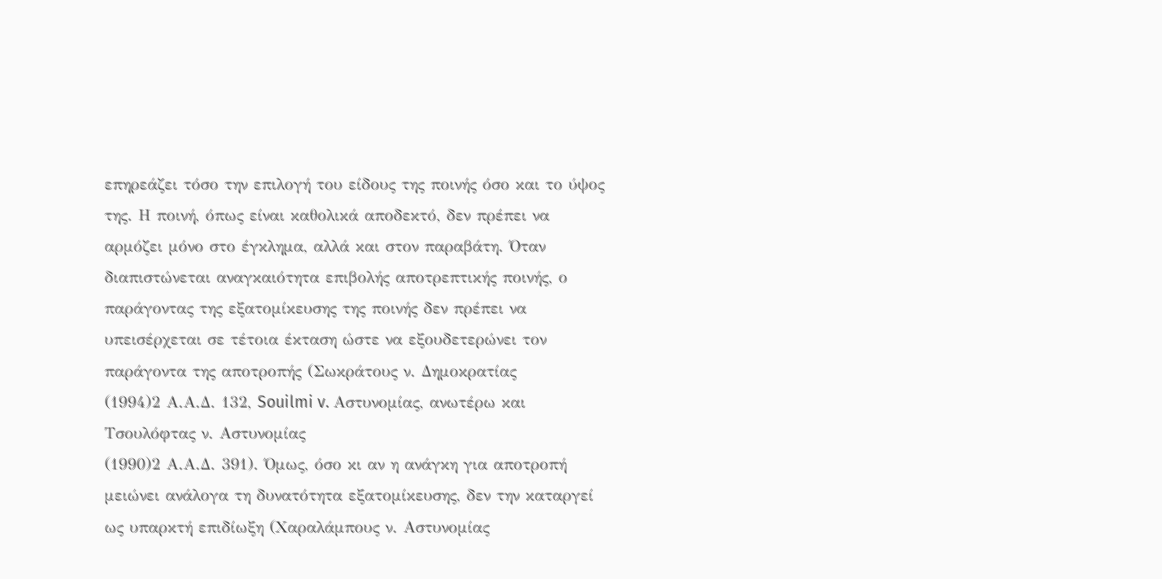επηρεάζει τόσο την επιλογή του είδους της ποινής όσο και το ύψος της. Η ποινή, όπως είναι καθολικά αποδεκτό, δεν πρέπει να αρμόζει μόνο στο έγκλημα, αλλά και στον παραβάτη. Όταν διαπιστώνεται αναγκαιότητα επιβολής αποτρεπτικής ποινής, ο παράγοντας της εξατομίκευσης της ποινής δεν πρέπει να υπεισέρχεται σε τέτοια έκταση ώστε να εξουδετερώνει τον παράγοντα της αποτροπής (Σωκράτους ν. Δημοκρατίας
(1994)2 Α.Α.Δ. 132, Souilmi v. Αστυνομίας, ανωτέρω και Τσουλόφτας ν. Αστυνομίας
(1990)2 Α.Α.Δ. 391). Όμως, όσο κι αν η ανάγκη για αποτροπή μειώνει ανάλογα τη δυνατότητα εξατομίκευσης, δεν την καταργεί ως υπαρκτή επιδίωξη (Χαραλάμπους ν. Αστυνομίας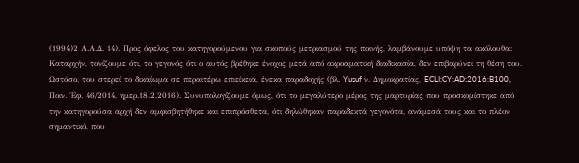(1994)2 Α.Α.Δ. 14). Προς όφελος του κατηγορούμενου για σκοπούς μετριασμού της ποινής, λαμβάνουμε υπόψη τα ακόλουθα: Καταρχήν, τονίζουμε ότι, το γεγονός ότι ο αυτός βρέθηκε ένοχος μετά από ακροαματική διαδικασία, δεν επιβαρύνει τη θέση του. Ωστόσο, του στερεί το δικαίωμα σε περαιτέρω επιείκεια, ένεκα παραδοχής (βλ. Yusuf ν. Δημοκρατίας, ECLI:CY:AD:2016:B100, Ποιν. Έφ. 46/2014, ημερ.18.2.2016). Συνυπολογίζουμε όμως, ότι το μεγαλύτερο μέρος της μαρτυρίας που προσκομίστηκε από την κατηγορούσα αρχή δεν αμφισβητήθηκε και επιπρόσθετα, ότι δηλώθηκαν παραδεκτά γεγονότα, ανάμεσά τους και το πλέον σημαντικό, που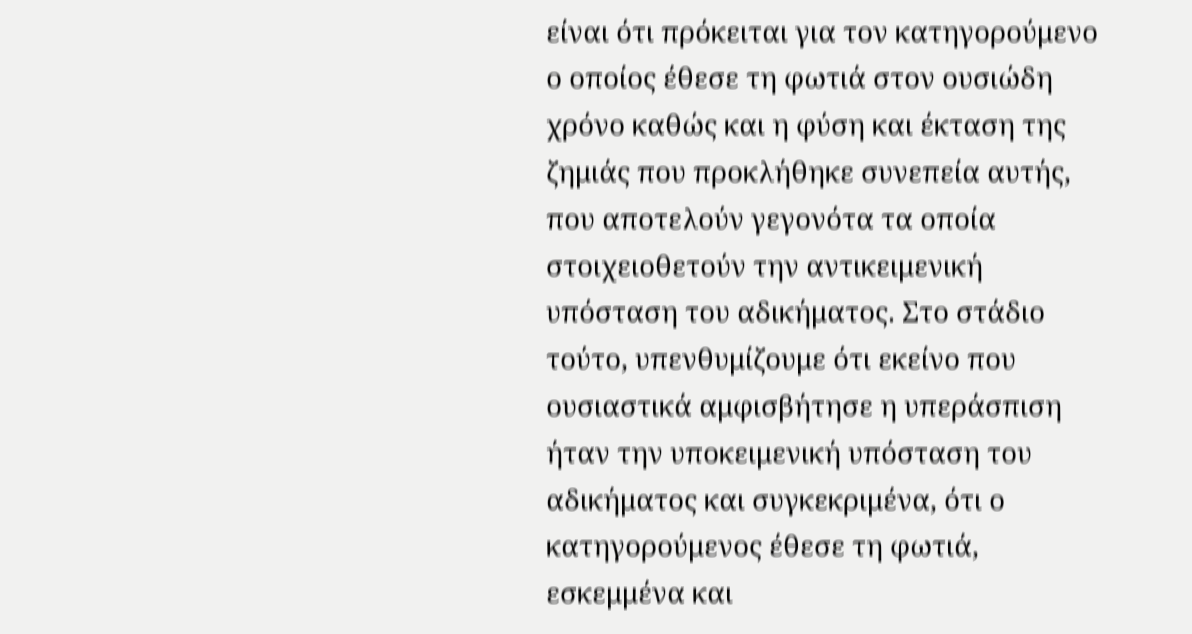είναι ότι πρόκειται για τον κατηγορούμενο ο οποίος έθεσε τη φωτιά στον ουσιώδη χρόνο καθώς και η φύση και έκταση της ζημιάς που προκλήθηκε συνεπεία αυτής, που αποτελούν γεγονότα τα οποία στοιχειοθετούν την αντικειμενική υπόσταση του αδικήματος. Στο στάδιο τούτο, υπενθυμίζουμε ότι εκείνο που ουσιαστικά αμφισβήτησε η υπεράσπιση ήταν την υποκειμενική υπόσταση του αδικήματος και συγκεκριμένα, ότι ο κατηγορούμενος έθεσε τη φωτιά, εσκεμμένα και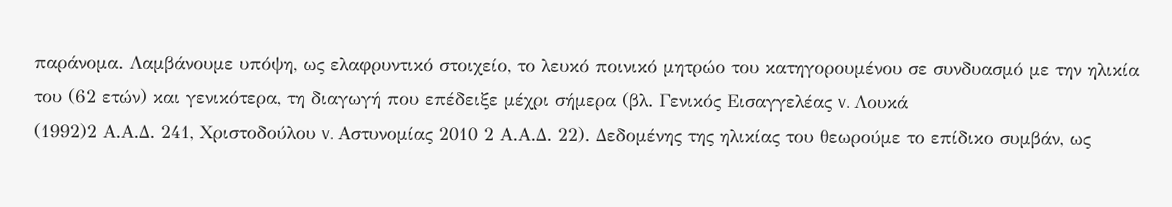παράνομα. Λαμβάνουμε υπόψη, ως ελαφρυντικό στοιχείο, το λευκό ποινικό μητρώο του κατηγορουμένου σε συνδυασμό με την ηλικία του (62 ετών) και γενικότερα, τη διαγωγή που επέδειξε μέχρι σήμερα (βλ. Γενικός Εισαγγελέας v. Λουκά
(1992)2 Α.Α.Δ. 241, Χριστοδούλου v. Αστυνομίας 2010 2 Α.Α.Δ. 22). Δεδομένης της ηλικίας του θεωρούμε το επίδικο συμβάν, ως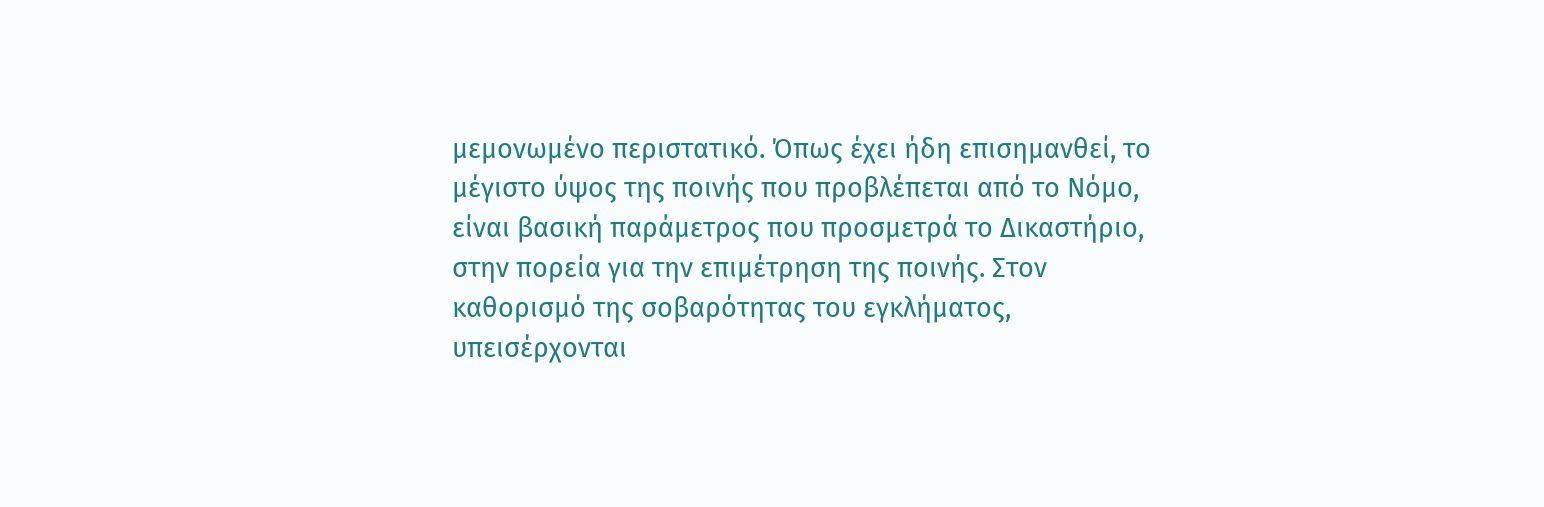μεμονωμένο περιστατικό. Όπως έχει ήδη επισημανθεί, το μέγιστο ύψος της ποινής που προβλέπεται από το Νόμο, είναι βασική παράμετρος που προσμετρά το Δικαστήριο, στην πορεία για την επιμέτρηση της ποινής. Στον καθορισμό της σοβαρότητας του εγκλήματος, υπεισέρχονται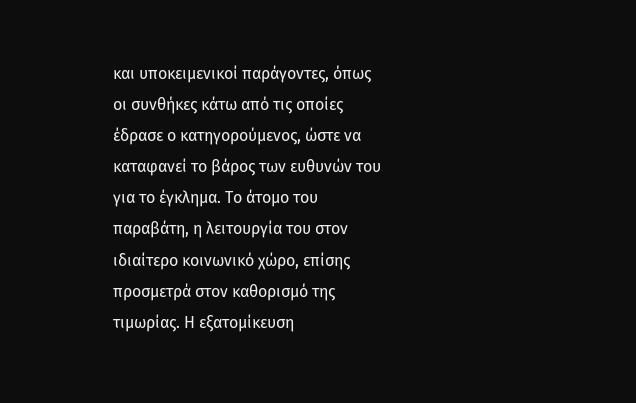και υποκειμενικοί παράγοντες, όπως οι συνθήκες κάτω από τις οποίες έδρασε ο κατηγορούμενος, ώστε να καταφανεί το βάρος των ευθυνών του για το έγκλημα. Το άτομο του παραβάτη, η λειτουργία του στον ιδιαίτερο κοινωνικό χώρο, επίσης προσμετρά στον καθορισμό της τιμωρίας. Η εξατομίκευση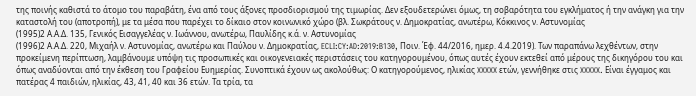της ποινής καθιστά το άτομο του παραβάτη, ένα από τους άξονες προσδιορισμού της τιμωρίας. Δεν εξουδετερώνει όμως, τη σοβαρότητα του εγκλήματος ή την ανάγκη για την καταστολή του (αποτροπή), με τα μέσα που παρέχει το δίκαιο στον κοινωνικό χώρο (βλ. Σωκράτους ν. Δημοκρατίας, ανωτέρω, Κόκκινος ν. Αστυνομίας
(1995)2 Α.Α.Δ. 135, Γενικός Εισαγγελέας ν. Ιωάννου, ανωτέρω, Παυλίδης κ.ά. ν. Αστυνομίας
(1996)2 Α.Α.Δ. 220, Μιχαήλ ν. Αστυνομίας, ανωτέρω και Παύλου ν. Δημοκρατίας, ECLI:CY:AD:2019:B130, Ποιν. Έφ. 44/2016, ημερ. 4.4.2019). Των παραπάνω λεχθέντων, στην προκείμενη περίπτωση, λαμβάνουμε υπόψη τις προσωπικές και οικογενειακές περιστάσεις του κατηγορουμένου, όπως αυτές έχουν εκτεθεί από μέρους της δικηγόρου του και όπως αναδύονται από την έκθεση του Γραφείου Ευημερίας. Συνοπτικά έχουν ως ακολούθως: Ο κατηγορούμενος, ηλικίας XXXXX ετών, γεννήθηκε στις XXXXX. Είναι έγγαμος και πατέρας 4 παιδιών, ηλικίας, 43, 41, 40 και 36 ετών. Τα τρία, τα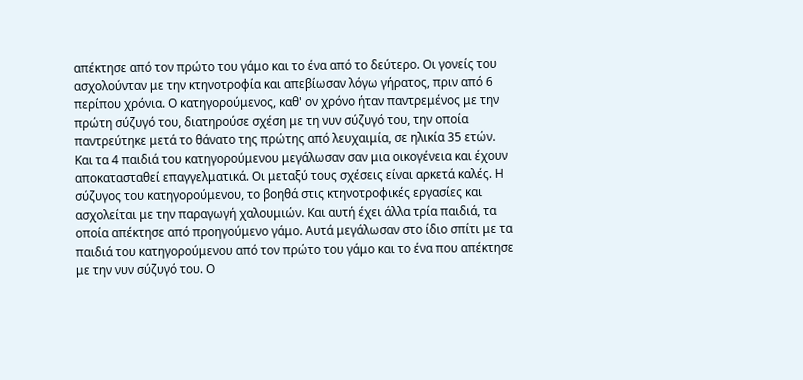απέκτησε από τον πρώτο του γάμο και το ένα από το δεύτερο. Οι γονείς του ασχολούνταν με την κτηνοτροφία και απεβίωσαν λόγω γήρατος, πριν από 6 περίπου χρόνια. Ο κατηγορούμενος, καθ' ον χρόνο ήταν παντρεμένος με την πρώτη σύζυγό του, διατηρούσε σχέση με τη νυν σύζυγό του, την οποία παντρεύτηκε μετά το θάνατο της πρώτης από λευχαιμία, σε ηλικία 35 ετών. Και τα 4 παιδιά του κατηγορούμενου μεγάλωσαν σαν μια οικογένεια και έχουν αποκατασταθεί επαγγελματικά. Οι μεταξύ τους σχέσεις είναι αρκετά καλές. Η σύζυγος του κατηγορούμενου, το βοηθά στις κτηνοτροφικές εργασίες και ασχολείται με την παραγωγή χαλουμιών. Και αυτή έχει άλλα τρία παιδιά, τα οποία απέκτησε από προηγούμενο γάμο. Αυτά μεγάλωσαν στο ίδιο σπίτι με τα παιδιά του κατηγορούμενου από τον πρώτο του γάμο και το ένα που απέκτησε με την νυν σύζυγό του. Ο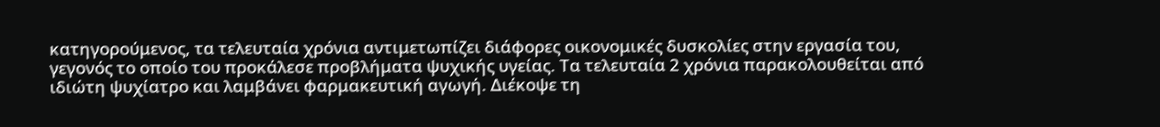κατηγορούμενος, τα τελευταία χρόνια αντιμετωπίζει διάφορες οικονομικές δυσκολίες στην εργασία του, γεγονός το οποίο του προκάλεσε προβλήματα ψυχικής υγείας. Τα τελευταία 2 χρόνια παρακολουθείται από ιδιώτη ψυχίατρο και λαμβάνει φαρμακευτική αγωγή. Διέκοψε τη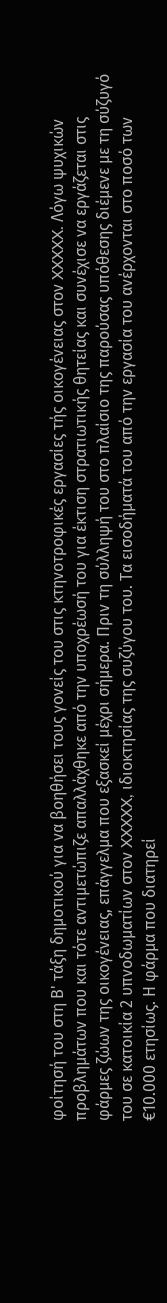φοίτησή του στη Β' τάξη δημοτικού για να βοηθήσει τους γονείς του στις κτηνοτροφικές εργασίες τής οικογένειας στον XXXXX. Λόγω ψυχικών προβλημάτων που και τότε αντιμετώπιζε απαλλάχθηκε από την υποχρέωσή του για έκτιση στρατιωτικής θητείας και συνέχισε να εργάζεται στις φάρμες ζώων της οικογένειας, επάγγελμα που εξασκεί μέχρι σήμερα. Πριν τη σύλληψή του στο πλαίσιο της παρούσας υπόθεσης διέμενε με τη σύζυγό του σε κατοικία 2 υπνοδωματίων στον XXXXX, ιδιοκτησίας της συζύγου του. Τα εισοδήματά του από την εργασία του ανέρχονται στο ποσό των €10.000 ετησίως. Η φάρμα που διατηρεί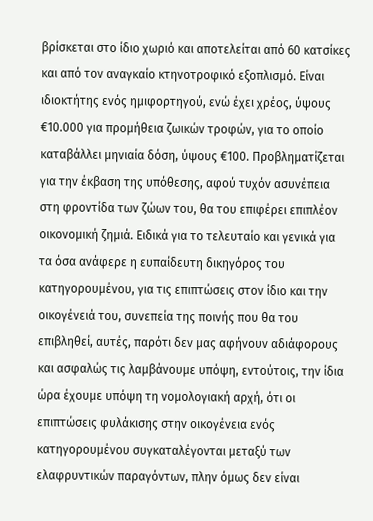βρίσκεται στο ίδιο χωριό και αποτελείται από 60 κατσίκες και από τον αναγκαίο κτηνοτροφικό εξοπλισμό. Είναι ιδιοκτήτης ενός ημιφορτηγού, ενώ έχει χρέος, ύψους €10.000 για προμήθεια ζωικών τροφών, για το οποίο καταβάλλει μηνιαία δόση, ύψους €100. Προβληματίζεται για την έκβαση της υπόθεσης, αφού τυχόν ασυνέπεια στη φροντίδα των ζώων του, θα του επιφέρει επιπλέον οικονομική ζημιά. Ειδικά για το τελευταίο και γενικά για τα όσα ανάφερε η ευπαίδευτη δικηγόρος του κατηγορουμένου, για τις επιπτώσεις στον ίδιο και την οικογένειά του, συνεπεία της ποινής που θα του επιβληθεί, αυτές, παρότι δεν μας αφήνουν αδιάφορους και ασφαλώς τις λαμβάνουμε υπόψη, εντούτοις, την ίδια ώρα έχουμε υπόψη τη νομολογιακή αρχή, ότι οι επιπτώσεις φυλάκισης στην οικογένεια ενός κατηγορουμένου συγκαταλέγονται μεταξύ των ελαφρυντικών παραγόντων, πλην όμως δεν είναι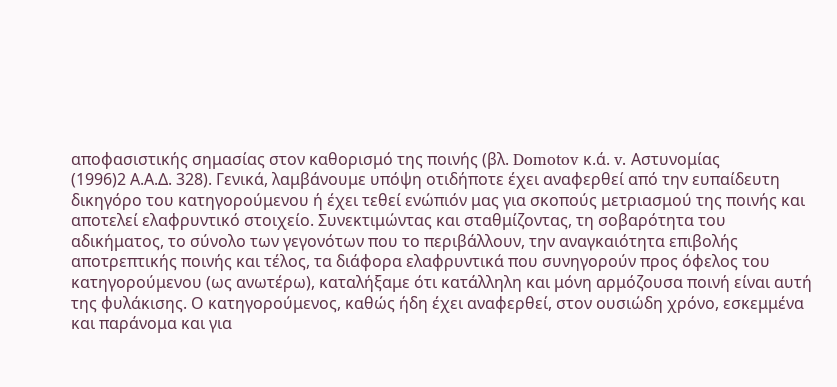αποφασιστικής σημασίας στον καθορισμό της ποινής (βλ. Domotov κ.ά. v. Αστυνομίας
(1996)2 Α.Α.Δ. 328). Γενικά, λαμβάνουμε υπόψη οτιδήποτε έχει αναφερθεί από την ευπαίδευτη δικηγόρο του κατηγορούμενου ή έχει τεθεί ενώπιόν μας για σκοπούς μετριασμού της ποινής και αποτελεί ελαφρυντικό στοιχείο. Συνεκτιμώντας και σταθμίζοντας, τη σοβαρότητα του αδικήματος, το σύνολο των γεγονότων που το περιβάλλουν, την αναγκαιότητα επιβολής αποτρεπτικής ποινής και τέλος, τα διάφορα ελαφρυντικά που συνηγορούν προς όφελος του κατηγορούμενου (ως ανωτέρω), καταλήξαμε ότι κατάλληλη και μόνη αρμόζουσα ποινή είναι αυτή της φυλάκισης. Ο κατηγορούμενος, καθώς ήδη έχει αναφερθεί, στον ουσιώδη χρόνο, εσκεμμένα και παράνομα και για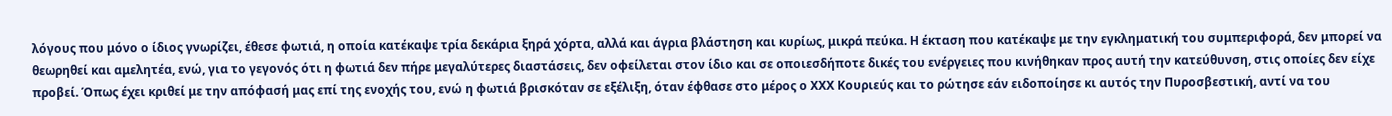λόγους που μόνο ο ίδιος γνωρίζει, έθεσε φωτιά, η οποία κατέκαψε τρία δεκάρια ξηρά χόρτα, αλλά και άγρια βλάστηση και κυρίως, μικρά πεύκα. Η έκταση που κατέκαψε με την εγκληματική του συμπεριφορά, δεν μπορεί να θεωρηθεί και αμελητέα, ενώ, για το γεγονός ότι η φωτιά δεν πήρε μεγαλύτερες διαστάσεις, δεν οφείλεται στον ίδιο και σε οποιεσδήποτε δικές του ενέργειες που κινήθηκαν προς αυτή την κατεύθυνση, στις οποίες δεν είχε προβεί. Όπως έχει κριθεί με την απόφασή μας επί της ενοχής του, ενώ η φωτιά βρισκόταν σε εξέλιξη, όταν έφθασε στο μέρος ο ΧΧΧ Κουριεύς και το ρώτησε εάν ειδοποίησε κι αυτός την Πυροσβεστική, αντί να του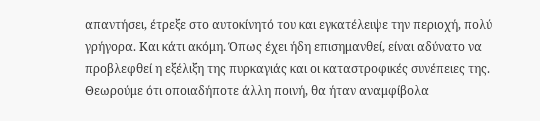απαντήσει, έτρεξε στο αυτοκίνητό του και εγκατέλειψε την περιοχή, πολύ γρήγορα. Και κάτι ακόμη. Όπως έχει ήδη επισημανθεί, είναι αδύνατο να προβλεφθεί η εξέλιξη της πυρκαγιάς και οι καταστροφικές συνέπειες της. Θεωρούμε ότι οποιαδήποτε άλλη ποινή, θα ήταν αναμφίβολα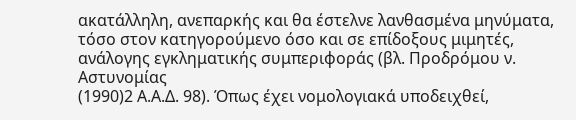ακατάλληλη, ανεπαρκής και θα έστελνε λανθασμένα μηνύματα, τόσο στον κατηγορούμενο όσο και σε επίδοξους μιμητές, ανάλογης εγκληματικής συμπεριφοράς (βλ. Προδρόμου ν. Αστυνομίας
(1990)2 Α.Α.Δ. 98). Όπως έχει νομολογιακά υποδειχθεί,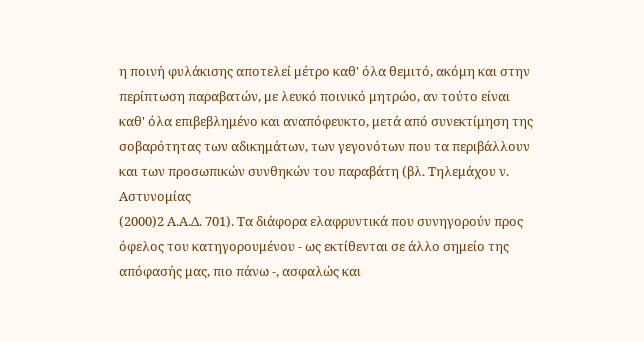η ποινή φυλάκισης αποτελεί μέτρο καθ' όλα θεμιτό, ακόμη και στην περίπτωση παραβατών, με λευκό ποινικό μητρώο, αν τούτο είναι καθ' όλα επιβεβλημένο και αναπόφευκτο, μετά από συνεκτίμηση της σοβαρότητας των αδικημάτων, των γεγονότων που τα περιβάλλουν και των προσωπικών συνθηκών του παραβάτη (βλ. Τηλεμάχου ν. Αστυνομίας
(2000)2 Α.Α.Δ. 701). Τα διάφορα ελαφρυντικά που συνηγορούν προς όφελος του κατηγορουμένου - ως εκτίθενται σε άλλο σημείο της απόφασής μας, πιο πάνω -, ασφαλώς και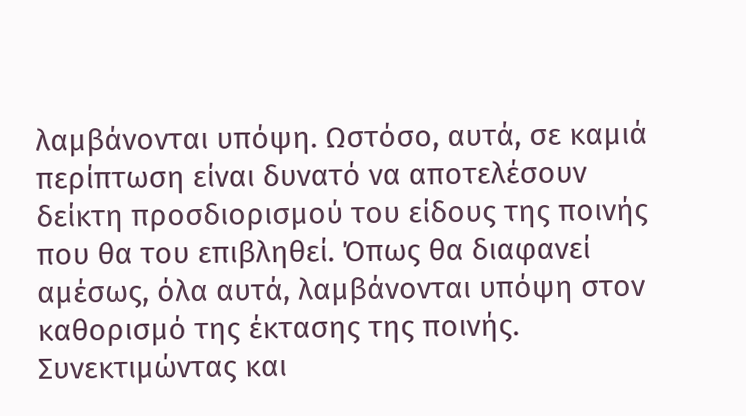λαμβάνονται υπόψη. Ωστόσο, αυτά, σε καμιά περίπτωση είναι δυνατό να αποτελέσουν δείκτη προσδιορισμού του είδους της ποινής που θα του επιβληθεί. Όπως θα διαφανεί αμέσως, όλα αυτά, λαμβάνονται υπόψη στον καθορισμό της έκτασης της ποινής. Συνεκτιμώντας και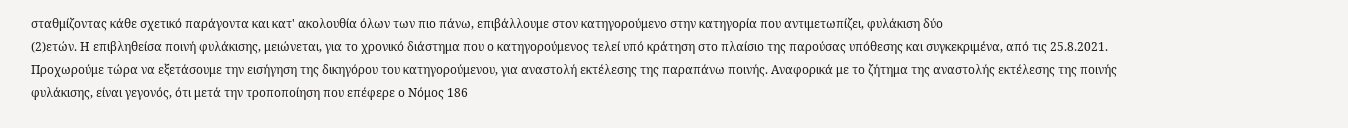σταθμίζοντας κάθε σχετικό παράγοντα και κατ' ακολουθία όλων των πιο πάνω, επιβάλλουμε στον κατηγορούμενο στην κατηγορία που αντιμετωπίζει, φυλάκιση δύο
(2)ετών. Η επιβληθείσα ποινή φυλάκισης, μειώνεται, για το χρονικό διάστημα που ο κατηγορούμενος τελεί υπό κράτηση στο πλαίσιο της παρούσας υπόθεσης και συγκεκριμένα, από τις 25.8.2021. Προχωρούμε τώρα να εξετάσουμε την εισήγηση της δικηγόρου του κατηγορούμενου, για αναστολή εκτέλεσης της παραπάνω ποινής. Αναφορικά με το ζήτημα της αναστολής εκτέλεσης της ποινής φυλάκισης, είναι γεγονός, ότι μετά την τροποποίηση που επέφερε ο Νόμος 186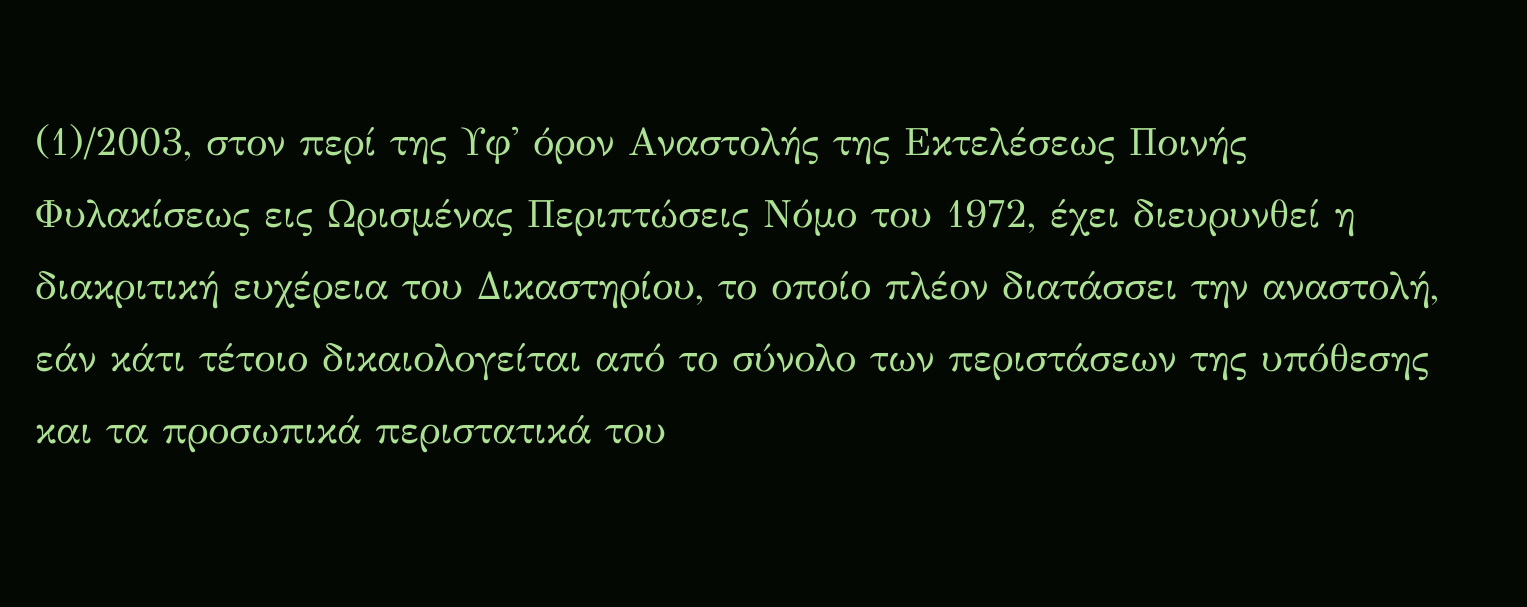(1)/2003, στον περί της Υφ' όρον Αναστολής της Εκτελέσεως Ποινής Φυλακίσεως εις Ωρισμένας Περιπτώσεις Νόμο του 1972, έχει διευρυνθεί η διακριτική ευχέρεια του Δικαστηρίου, το οποίο πλέον διατάσσει την αναστολή, εάν κάτι τέτοιο δικαιολογείται από το σύνολο των περιστάσεων της υπόθεσης και τα προσωπικά περιστατικά του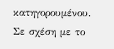κατηγορουμένου. Σε σχέση με το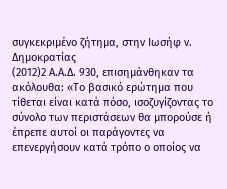συγκεκριμένο ζήτημα, στην Ιωσήφ ν. Δημοκρατίας
(2012)2 Α.Α.Δ. 930, επισημάνθηκαν τα ακόλουθα: «Το βασικό ερώτημα που τίθεται είναι κατά πόσο, ισοζυγίζοντας το σύνολο των περιστάσεων θα μπορούσε ή έπρεπε αυτοί οι παράγοντες να επενεργήσουν κατά τρόπο ο οποίος να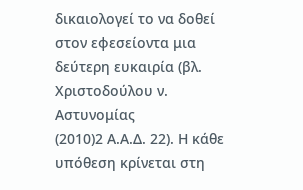δικαιολογεί το να δοθεί στον εφεσείοντα μια δεύτερη ευκαιρία (βλ. Χριστοδούλου ν. Αστυνομίας
(2010)2 Α.Α.Δ. 22). Η κάθε υπόθεση κρίνεται στη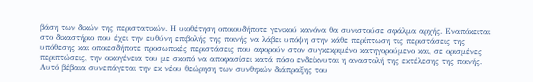βάση των δικών της περιστατικών. Η υιοθέτηση οποιουδήποτε γενικού κανόνα θα συνιστούσε σφάλμα αρχής. Εναπόκειται στο δικαστήριο που έχει την ευθύνη επιβολής της ποινής να λάβει υπόψη στην κάθε περίπτωση τις περιστάσεις της υπόθεσης και οποιεσδήποτε προσωπικές περιστάσεις που αφορούν στον συγκεκριμένο κατηγορούμενο και, σε ορισμένες περιπτώσεις, την οικογένεια του με σκοπό να αποφασίσει κατά πόσο ενδείκνυται η αναστολή της εκτέλεσης της ποινής. Αυτό βέβαια συνεπάγεται την εκ νέου θεώρηση των συνθηκών διάπραξης του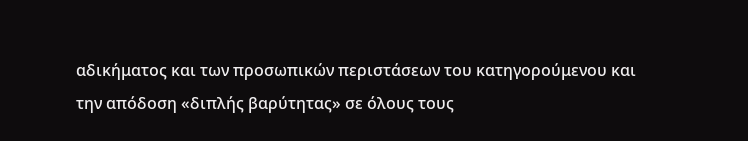αδικήματος και των προσωπικών περιστάσεων του κατηγορούμενου και την απόδοση «διπλής βαρύτητας» σε όλους τους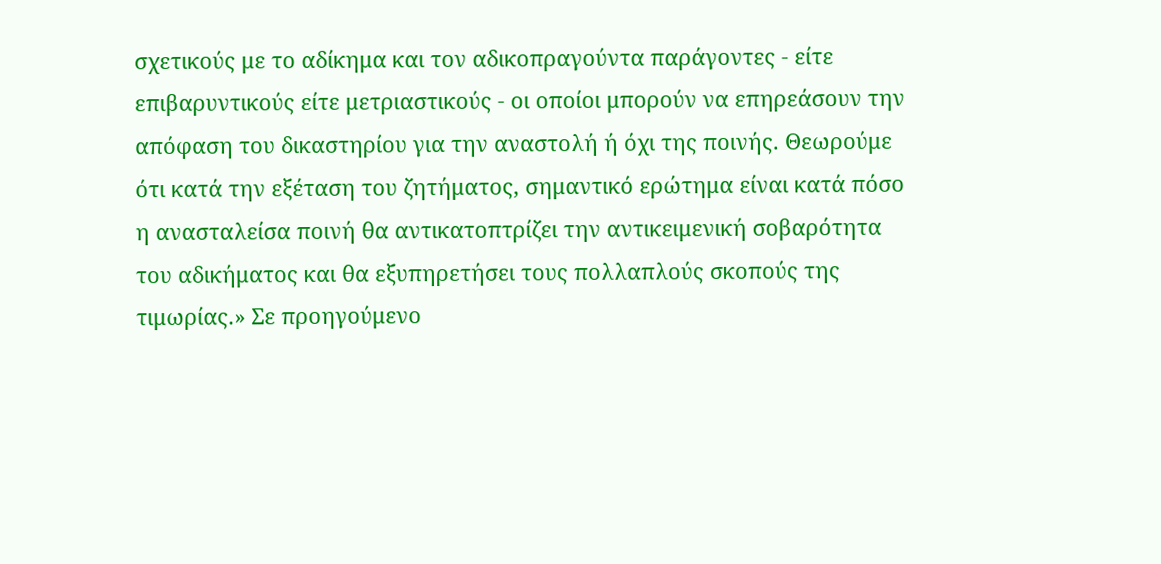σχετικούς με το αδίκημα και τον αδικοπραγούντα παράγοντες - είτε επιβαρυντικούς είτε μετριαστικούς - οι οποίοι μπορούν να επηρεάσουν την απόφαση του δικαστηρίου για την αναστολή ή όχι της ποινής. Θεωρούμε ότι κατά την εξέταση του ζητήματος, σημαντικό ερώτημα είναι κατά πόσο η ανασταλείσα ποινή θα αντικατοπτρίζει την αντικειμενική σοβαρότητα του αδικήματος και θα εξυπηρετήσει τους πολλαπλούς σκοπούς της τιμωρίας.» Σε προηγούμενο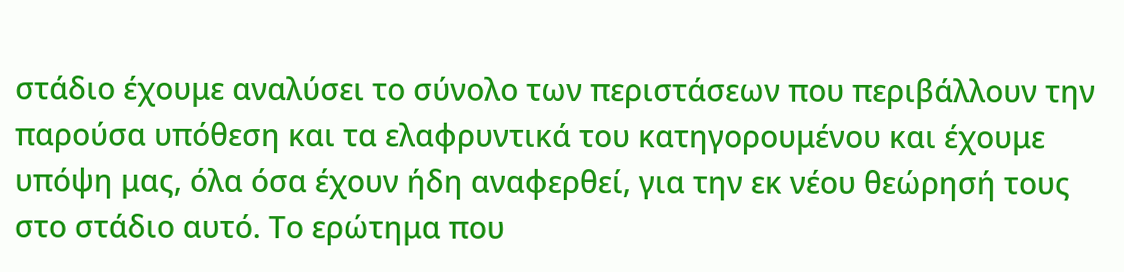στάδιο έχουμε αναλύσει το σύνολο των περιστάσεων που περιβάλλουν την παρούσα υπόθεση και τα ελαφρυντικά του κατηγορουμένου και έχουμε υπόψη μας, όλα όσα έχουν ήδη αναφερθεί, για την εκ νέου θεώρησή τους στο στάδιο αυτό. Το ερώτημα που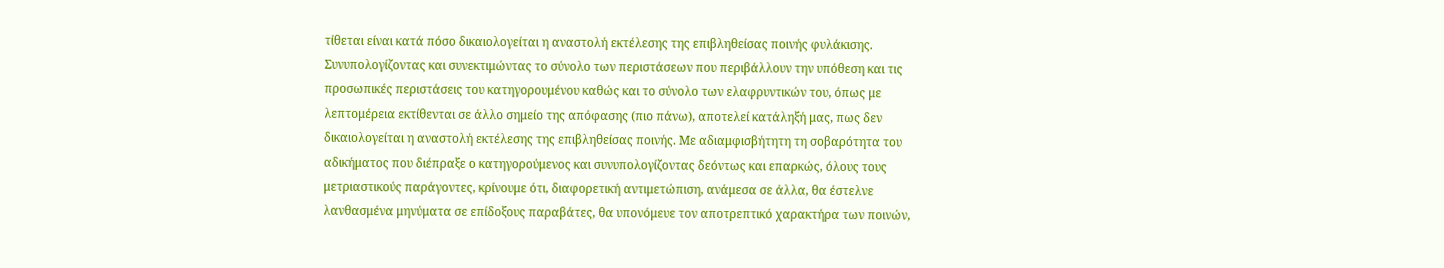τίθεται είναι κατά πόσο δικαιολογείται η αναστολή εκτέλεσης της επιβληθείσας ποινής φυλάκισης. Συνυπολογίζοντας και συνεκτιμώντας το σύνολο των περιστάσεων που περιβάλλουν την υπόθεση και τις προσωπικές περιστάσεις του κατηγορουμένου καθώς και το σύνολο των ελαφρυντικών του, όπως με λεπτομέρεια εκτίθενται σε άλλο σημείο της απόφασης (πιο πάνω), αποτελεί κατάληξή μας, πως δεν δικαιολογείται η αναστολή εκτέλεσης της επιβληθείσας ποινής. Με αδιαμφισβήτητη τη σοβαρότητα του αδικήματος που διέπραξε ο κατηγορούμενος και συνυπολογίζοντας δεόντως και επαρκώς, όλους τους μετριαστικούς παράγοντες, κρίνουμε ότι, διαφορετική αντιμετώπιση, ανάμεσα σε άλλα, θα έστελνε λανθασμένα μηνύματα σε επίδοξους παραβάτες, θα υπονόμευε τον αποτρεπτικό χαρακτήρα των ποινών,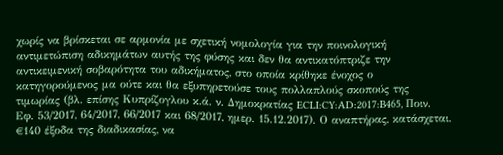χωρίς να βρίσκεται σε αρμονία με σχετική νομολογία για την ποινολογική αντιμετώπιση αδικημάτων αυτής της φύσης και δεν θα αντικατόπτριζε την αντικειμενική σοβαρότητα του αδικήματος, στο οποία κρίθηκε ένοχος ο κατηγορούμενος μα ούτε και θα εξυπηρετούσε τους πολλαπλούς σκοπούς της τιμωρίας (βλ. επίσης Κυπρίζογλου κ.ά. ν. Δημοκρατίας ECLI:CY:AD:2017:B465, Ποιν. Εφ. 53/2017, 64/2017, 66/2017 και 68/2017, ημερ. 15.12.2017). Ο αναπτήρας, κατάσχεται. €140 έξοδα της διαδικασίας, να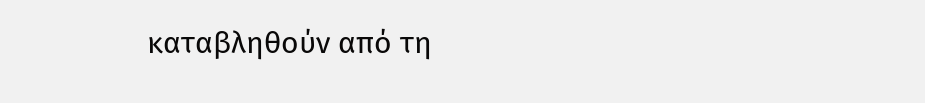καταβληθούν από τη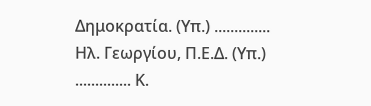Δημοκρατία. (Υπ.) .............. Ηλ. Γεωργίου, Π.Ε.Δ. (Υπ.) .............. Κ.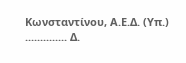Κωνσταντίνου, Α.Ε.Δ. (Υπ.) .............. Δ.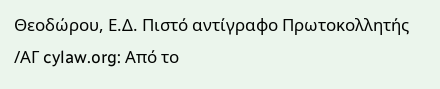Θεοδώρου, Ε.Δ. Πιστό αντίγραφο Πρωτοκολλητής /ΑΓ cylaw.org: Από το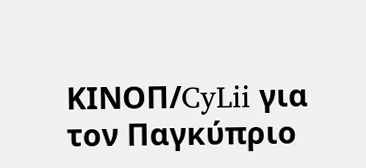ΚΙΝOΠ/CyLii για τον Παγκύπριο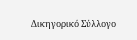Δικηγορικό Σύλλογο